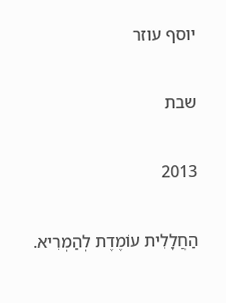יוסף עוזר

שבת

2013

הַחֲלָלִית עוֹמֶדֶת לְהַמְרִיא.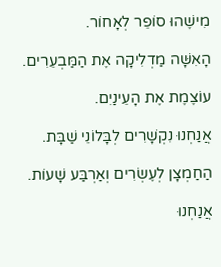מִישֶׁהוּ סוֹפֵר לְאָחוֹר.

הָאִשָּׁה מַדְלִיקָה אֶת הַמַּבְעֵרִים.

עוֹצֶמֶת אֶת הָעֵינַיִם.

אֲנַחְנוּ נִקְשָׁרִים לְבָּלוֹנֵי שַׁבָּת.

הַחַמְצָן לְעֶשְׂרִים וְאַרְבַּע שָׁעוֹת.

אֲנַחְנוּ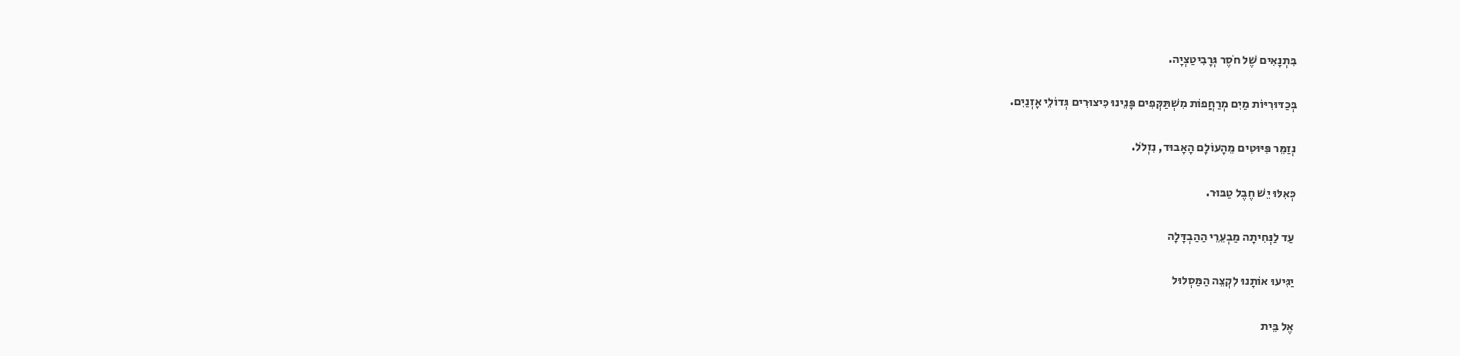בִּתְנָאִים שֶׁל חֹסֶר גְּרָבִיטַצְיָה.

בְּכַדּוּרִיּוֹת מַיִם מְרַחֲפוֹת מִשְׁתַּקְּפִים פָּנֵינוּ כִּיצוּרִים גְּדוֹלֵי אָזְנַיִם.

נְזַמֵּר פִּיּוּטִים מֵהָעוֹלָם הָאָבוּד, נִזְלֹל.

כְּאִלּוּ יֵשׁ חֶבֶל טַבּוּר.

עַד לַנְּחִיתָה מַבְעֵרֵי הַהַבְדָּלָה

יַגִּיעוּ אוֹתָנוּ לִקְצֵה הַמַּסְלוּל

אֶל בֵּית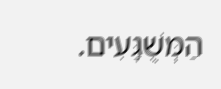הַמְּשֻׁגָּעִים.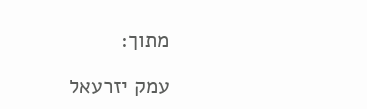מתוך:

עמק יזרעאל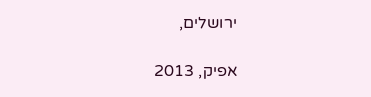ירושלים,

אפיק, 2013